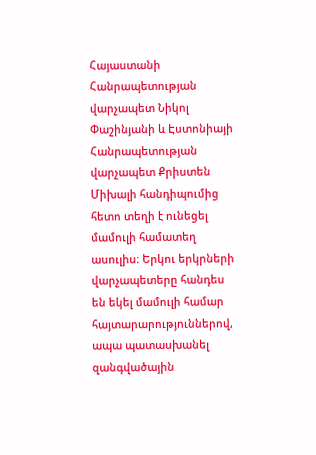Հայաստանի Հանրապետության վարչապետ Նիկոլ Փաշինյանի և Էստոնիայի Հանրապետության վարչապետ Քրիստեն Միխալի հանդիպումից հետո տեղի է ունեցել մամուլի համատեղ ասուլիս։ Երկու երկրների վարչապետերը հանդես են եկել մամուլի համար հայտարարություններով, ապա պատասխանել զանգվածային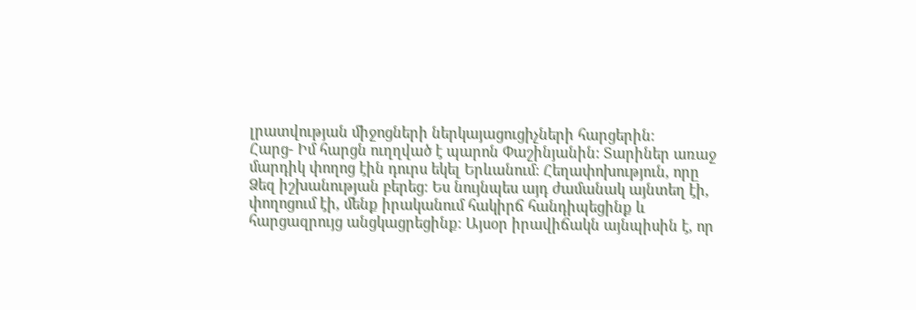լրատվության միջոցների ներկայացուցիչների հարցերին։
Հարց- Իմ հարցն ուղղված է պարոն Փաշինյանին: Տարիներ առաջ մարդիկ փողոց էին դուրս եկել Երևանում: Հեղափոխություն, որը Ձեզ իշխանության բերեց։ Ես նույնպես այդ ժամանակ այնտեղ էի, փողոցում էի, մենք իրականում հակիրճ հանդիպեցինք և հարցազրույց անցկացրեցինք։ Այսօր իրավիճակն այնպիսին է, որ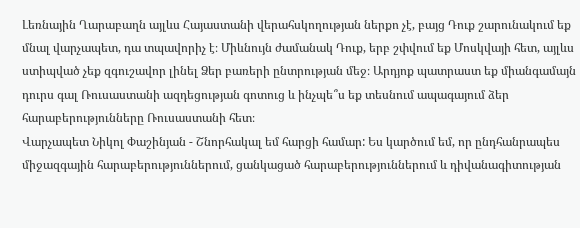Լեռնային Ղարաբաղն այլևս Հայաստանի վերահսկողության ներքո չէ, բայց Դուք շարունակում եք մնալ վարչապետ, դա տպավորիչ է։ Միևնույն ժամանակ Դուք, երբ շփվում եք Մոսկվայի հետ, այլևս ստիպված չեք զգուշավոր լինել Ձեր բառերի ընտրության մեջ։ Արդյոք պատրաստ եք միանգամայն դուրս գալ Ռուսաստանի ազդեցության գոտուց և ինչպե՞ս եք տեսնում ապագայում ձեր հարաբերությունները Ռուսաստանի հետ։
Վարչապետ Նիկոլ Փաշինյան - Շնորհակալ եմ հարցի համար: Ես կարծում եմ, որ ընդհանրապես միջազգային հարաբերություններում, ցանկացած հարաբերություններում և դիվանագիտության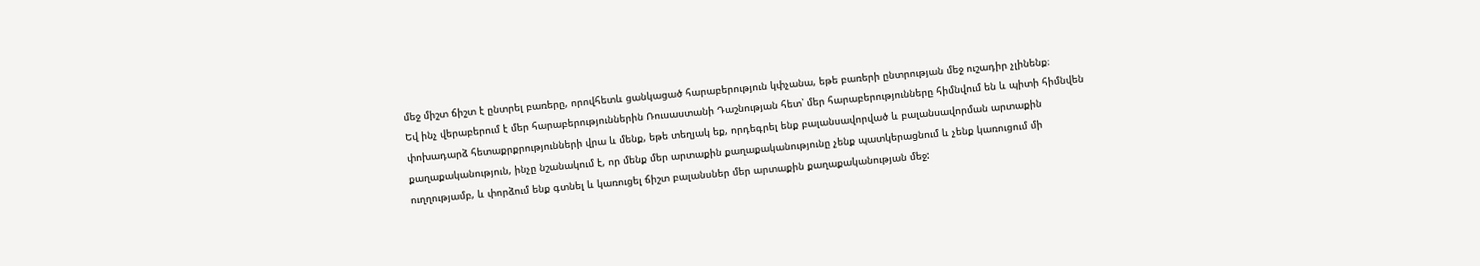մեջ միշտ ճիշտ է ընտրել բառերը, որովհետև ցանկացած հարաբերություն կփչանա, եթե բառերի ընտրության մեջ ուշադիր չլինենք։
Եվ ինչ վերաբերում է մեր հարաբերություններին Ռուսաստանի Դաշնության հետ՝ մեր հարաբերությունները հիմնվում են և պիտի հիմնվեն փոխադարձ հետաքրքրությունների վրա և մենք, եթե տեղյակ եք, որդեգրել ենք բալանսավորված և բալանսավորման արտաքին քաղաքականություն, ինչը նշանակում է, որ մենք մեր արտաքին քաղաքականությունը չենք պատկերացնում և չենք կառուցում մի ուղղությամբ, և փորձում ենք գտնել և կառուցել ճիշտ բալանսներ մեր արտաքին քաղաքականության մեջ: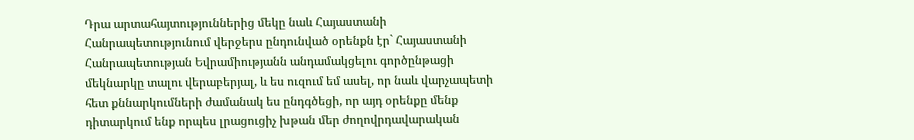Դրա արտահայտություններից մեկը նաև Հայաստանի Հանրապետությունում վերջերս ընդունված օրենքն էր` Հայաստանի Հանրապետության Եվրամիությանն անդամակցելու գործընթացի մեկնարկը տալու վերաբերյալ, և ես ուզում եմ ասել, որ նաև վարչապետի հետ քննարկումների ժամանակ ես ընդգծեցի, որ այդ օրենքը մենք դիտարկում ենք որպես լրացուցիչ խթան մեր ժողովրդավարական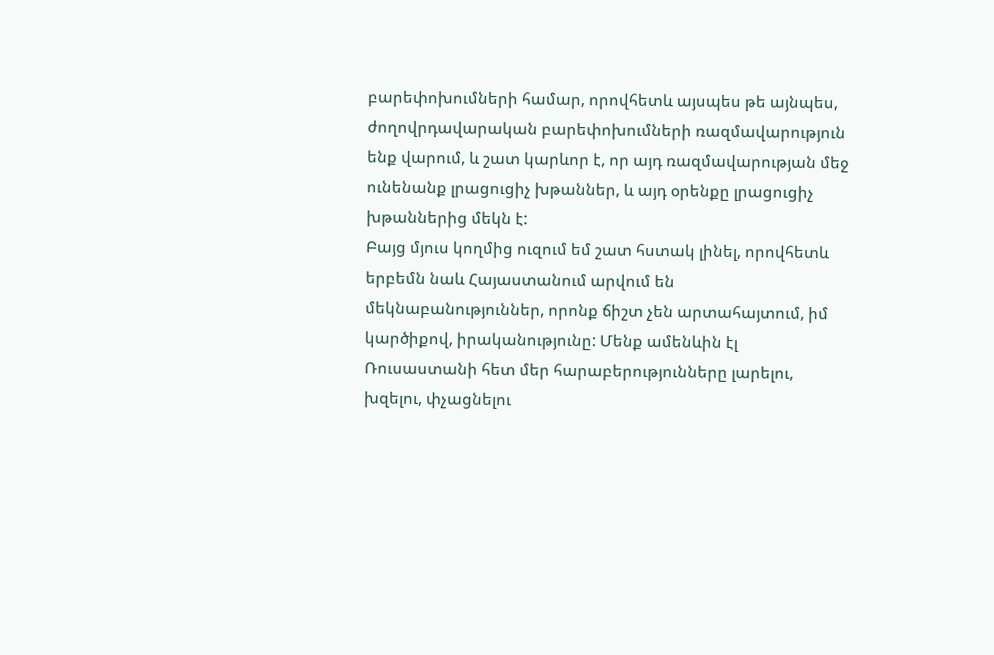բարեփոխումների համար, որովհետև այսպես թե այնպես, ժողովրդավարական բարեփոխումների ռազմավարություն ենք վարում, և շատ կարևոր է, որ այդ ռազմավարության մեջ ունենանք լրացուցիչ խթաններ, և այդ օրենքը լրացուցիչ խթաններից մեկն է:
Բայց մյուս կողմից ուզում եմ շատ հստակ լինել, որովհետև երբեմն նաև Հայաստանում արվում են մեկնաբանություններ, որոնք ճիշտ չեն արտահայտում, իմ կարծիքով, իրականությունը: Մենք ամենևին էլ Ռուսաստանի հետ մեր հարաբերությունները լարելու, խզելու, փչացնելու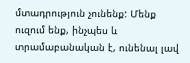մտադրություն չունենք: Մենք ուզում ենք, ինչպես և տրամաբանական է, ունենալ լավ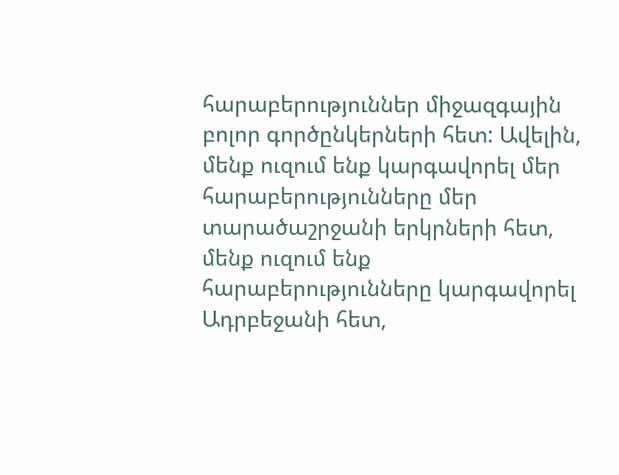հարաբերություններ միջազգային բոլոր գործընկերների հետ: Ավելին, մենք ուզում ենք կարգավորել մեր հարաբերությունները մեր տարածաշրջանի երկրների հետ, մենք ուզում ենք հարաբերությունները կարգավորել Ադրբեջանի հետ,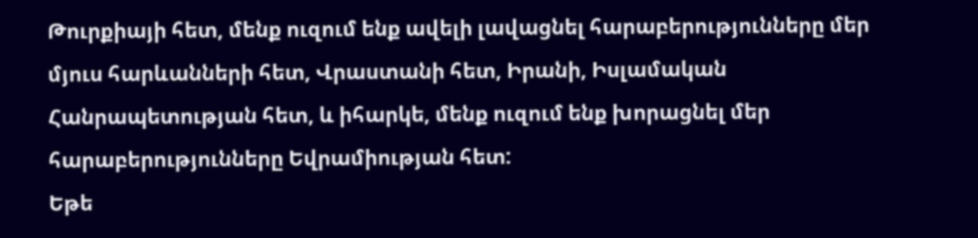Թուրքիայի հետ, մենք ուզում ենք ավելի լավացնել հարաբերությունները մեր մյուս հարևանների հետ, Վրաստանի հետ, Իրանի, Իսլամական Հանրապետության հետ, և իհարկե, մենք ուզում ենք խորացնել մեր հարաբերությունները Եվրամիության հետ:
Եթե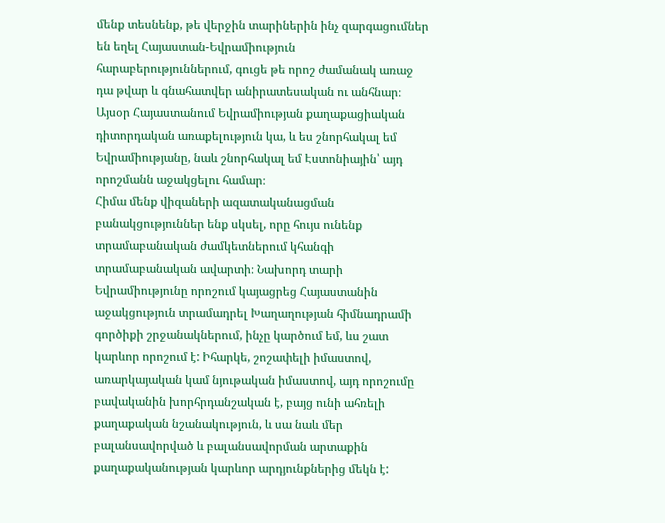մենք տեսնենք, թե վերջին տարիներին ինչ զարգացումներ են եղել Հայաստան-Եվրամիություն հարաբերություններում, գուցե թե որոշ ժամանակ առաջ դա թվար և գնահատվեր անիրատեսական ու անհնար։ Այսօր Հայաստանում Եվրամիության քաղաքացիական դիտորդական առաքելություն կա, և ես շնորհակալ եմ Եվրամիությանը, նաև շնորհակալ եմ Էստոնիային՝ այդ որոշմանն աջակցելու համար։
Հիմա մենք վիզաների ազատականացման բանակցություններ ենք սկսել, որը հույս ունենք տրամաբանական ժամկետներում կհանգի տրամաբանական ավարտի։ Նախորդ տարի Եվրամիությունը որոշում կայացրեց Հայաստանին աջակցություն տրամադրել Խաղաղության հիմնադրամի գործիքի շրջանակներում, ինչը կարծում եմ, ևս շատ կարևոր որոշում է: Իհարկե, շոշափելի իմաստով, առարկայական կամ նյութական իմաստով, այդ որոշումը բավականին խորհրդանշական է, բայց ունի ահռելի քաղաքական նշանակություն, և սա նաև մեր բալանսավորված և բալանսավորման արտաքին քաղաքականության կարևոր արդյունքներից մեկն է: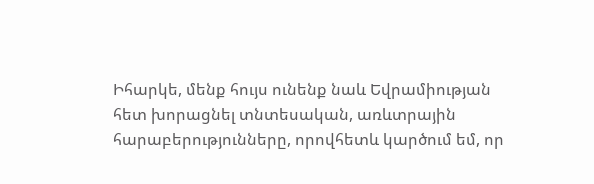Իհարկե, մենք հույս ունենք նաև Եվրամիության հետ խորացնել տնտեսական, առևտրային հարաբերությունները, որովհետև կարծում եմ, որ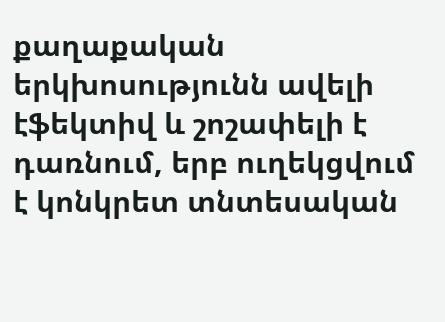քաղաքական երկխոսությունն ավելի էֆեկտիվ և շոշափելի է դառնում, երբ ուղեկցվում է կոնկրետ տնտեսական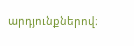արդյունքներով։